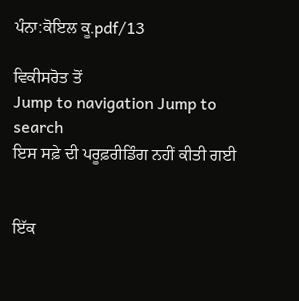ਪੰਨਾ:ਕੋਇਲ ਕੂ.pdf/13

ਵਿਕੀਸਰੋਤ ਤੋਂ
Jump to navigation Jump to search
ਇਸ ਸਫ਼ੇ ਦੀ ਪਰੂਫ਼ਰੀਡਿੰਗ ਨਹੀਂ ਕੀਤੀ ਗਈ


ਇੱਕ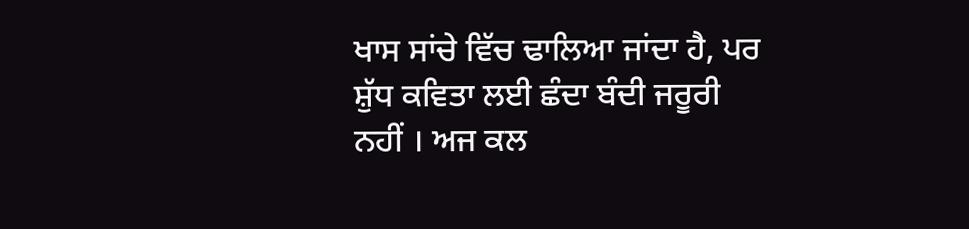ਖਾਸ ਸਾਂਚੇ ਵਿੱਚ ਢਾਲਿਆ ਜਾਂਦਾ ਹੈ, ਪਰ ਸ਼ੁੱਧ ਕਵਿਤਾ ਲਈ ਛੰਦਾ ਬੰਦੀ ਜਰੂਰੀ ਨਹੀਂ । ਅਜ ਕਲ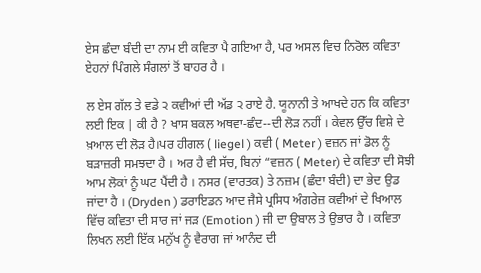ਏਸ ਛੰਦਾ ਬੰਦੀ ਦਾ ਨਾਮ ਈ ਕਵਿਤਾ ਪੈ ਗਇਆ ਹੈ, ਪਰ ਅਸਲ ਵਿਚ ਨਿਰੋਲ ਕਵਿਤਾ ਏਹਨਾਂ ਪਿੰਗਲੇ ਸੰਗਲਾਂ ਤੋਂ ਬਾਹਰ ਹੈ ।

ਲ ਏਸ ਗੱਲ ਤੇ ਵਡੇ ੨ ਕਵੀਆਂ ਦੀ ਅੱਡ ੨ ਰਾਏ ਹੈ. ਯੂਨਾਨੀ ਤੇ ਆਖਦੇ ਹਨ ਕਿ ਕਵਿਤਾ ਲਈ ਇਕ | ਕੀ ਹੈ ? ਖਾਸ ਬਕਲ ਅਥਵਾ-ਛੰਦ--ਦੀ ਲੋੜ ਨਹੀਂ । ਕੇਵਲ ਉੱਚ ਵਿਸ਼ੇ ਦੇ ਖ਼ਆਲ ਦੀ ਲੋੜ ਹੈ।ਪਰ ਹੀਗਲ ( liegel ) ਕਵੀ ( Meter ) ਵਜ਼ਨ ਜਾਂ ਡੋਲ ਨੂੰ ਬੜਾਜ਼ਰੀ ਸਮਝਦਾ ਹੈ । ਅਰ ਹੈ ਵੀ ਸੱਚ, ਬਿਨਾਂ “ਵਜ਼ਨ ( Meter) ਦੇ ਕਵਿਤਾ ਦੀ ਸੋਝੀ ਆਮ ਲੋਕਾਂ ਨੂੰ ਘਟ ਪੈਂਦੀ ਹੈ । ਨਸਰ (ਵਾਰਤਕ) ਤੇ ਨਜ਼ਮ (ਛੰਦਾ ਬੰਦੀ) ਦਾ ਭੇਦ ਉਡ ਜਾਂਦਾ ਹੈ । (Dryden ) ਡਰਾਇਡਨ ਆਦ ਜੈਸੇ ਪ੍ਰਸਿਧ ਅੰਗਰੇਜ਼ ਕਵੀਆਂ ਦੇ ਖਿਆਲ ਵਿੱਚ ਕਵਿਤਾ ਦੀ ਸਾਰ ਜਾਂ ਜੜ (Emotion ) ਜੀ ਦਾ ਉਬਾਲ ਤੇ ਉਭਾਰ ਹੈ । ਕਵਿਤਾ ਲਿਖਨ ਲਈ ਇੱਕ ਮਨੁੱਖ ਨੂੰ ਵੈਰਾਗ ਜਾਂ ਆਨੰਦ ਦੀ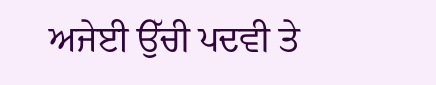ਅਜੇਈ ਉੱਚੀ ਪਦਵੀ ਤੇ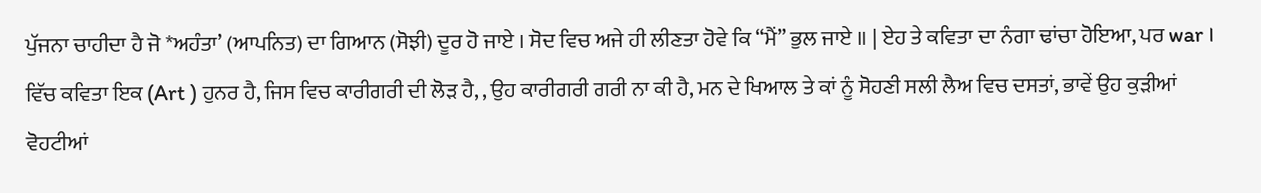ਪੁੱਜਨਾ ਚਾਹੀਦਾ ਹੈ ਜੋ *ਅਹੰਤਾ’ (ਆਪਨਿਤ) ਦਾ ਗਿਆਨ (ਸੋਝੀ) ਦੂਰ ਹੋ ਜਾਏ । ਸੋਦ ਵਿਚ ਅਜੇ ਹੀ ਲੀਣਤਾ ਹੋਵੇ ਕਿ “ਮੈਂ” ਭੁਲ ਜਾਏ ॥ | ਏਹ ਤੇ ਕਵਿਤਾ ਦਾ ਨੰਗਾ ਢਾਂਚਾ ਹੋਇਆ, ਪਰ war । ਵਿੱਚ ਕਵਿਤਾ ਇਕ (Art ) ਹੁਨਰ ਹੈ, ਜਿਸ ਵਿਚ ਕਾਰੀਗਰੀ ਦੀ ਲੋੜ ਹੈ, , ਉਹ ਕਾਰੀਗਰੀ ਗਰੀ ਨਾ ਕੀ ਹੈ, ਮਨ ਦੇ ਖਿਆਲ ਤੇ ਕਾਂ ਨੂੰ ਸੋਹਣੀ ਸਲੀ ਲੈਅ ਵਿਚ ਦਸਤਾਂ, ਭਾਵੇਂ ਉਹ ਕੁੜੀਆਂ ਵੋਹਟੀਆਂ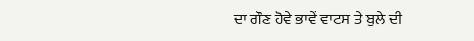ਦਾ ਗੌਣ ਹੋਵੇ ਭਾਵੇਂ ਵਾਟਸ ਤੇ ਬੁਲੇ ਦੀ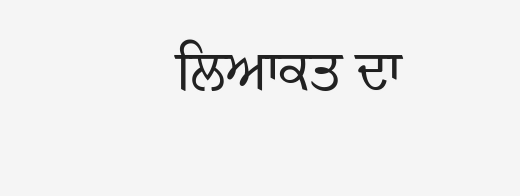ਲਿਆਕਤ ਦਾ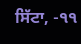ਸਿੱਟਾ, -੧੧